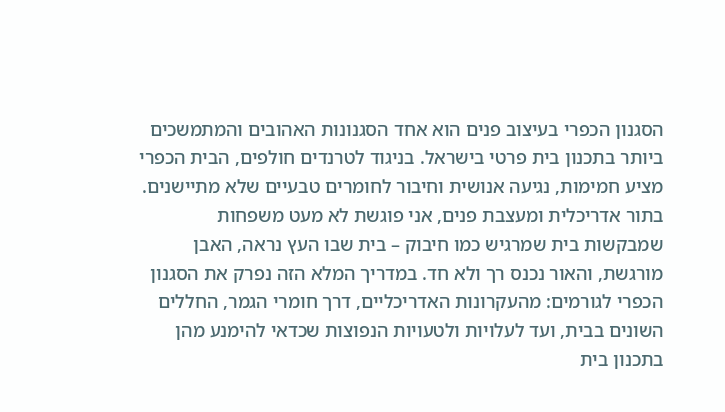הסגנון הכפרי בעיצוב פנים הוא אחד הסגנונות האהובים והמתמשכים ביותר בתכנון בית פרטי בישראל. בניגוד לטרנדים חולפים, הבית הכפרי מציע חמימות, נגיעה אנושית וחיבור לחומרים טבעיים שלא מתיישנים. בתור אדריכלית ומעצבת פנים, אני פוגשת לא מעט משפחות שמבקשות בית שמרגיש כמו חיבוק – בית שבו העץ נראה, האבן מורגשת, והאור נכנס רך ולא חד. במדריך המלא הזה נפרק את הסגנון הכפרי לגורמים: מהעקרונות האדריכליים, דרך חומרי הגמר, החללים השונים בבית, ועד לעלויות ולטעויות הנפוצות שכדאי להימנע מהן בתכנון בית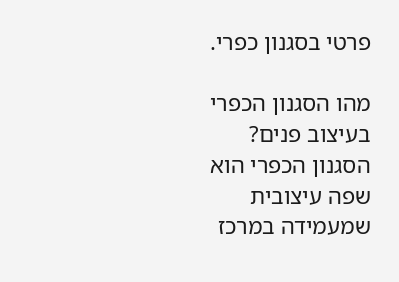פרטי בסגנון כפרי.

מהו הסגנון הכפרי בעיצוב פנים?
הסגנון הכפרי הוא שפה עיצובית שמעמידה במרכז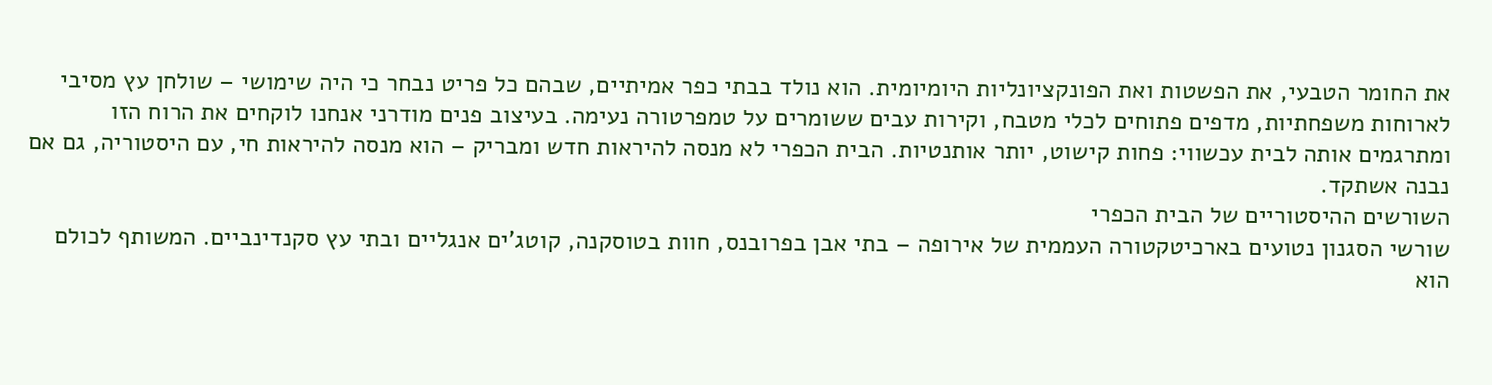את החומר הטבעי, את הפשטות ואת הפונקציונליות היומיומית. הוא נולד בבתי כפר אמיתיים, שבהם כל פריט נבחר כי היה שימושי – שולחן עץ מסיבי לארוחות משפחתיות, מדפים פתוחים לכלי מטבח, וקירות עבים ששומרים על טמפרטורה נעימה. בעיצוב פנים מודרני אנחנו לוקחים את הרוח הזו ומתרגמים אותה לבית עכשווי: פחות קישוט, יותר אותנטיות. הבית הכפרי לא מנסה להיראות חדש ומבריק – הוא מנסה להיראות חי, עם היסטוריה, גם אם נבנה אשתקד.
השורשים ההיסטוריים של הבית הכפרי
שורשי הסגנון נטועים בארכיטקטורה העממית של אירופה – בתי אבן בפרובנס, חוות בטוסקנה, קוטג'ים אנגליים ובתי עץ סקנדינביים. המשותף לכולם הוא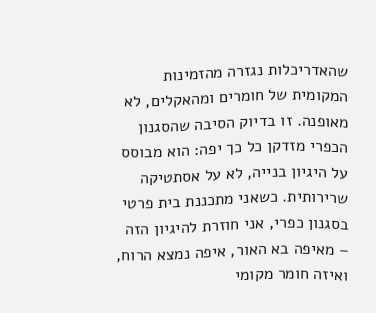שהאדריכלות נגזרה מהזמינות המקומית של חומרים ומהאקלים, לא מאופנה. זו בדיוק הסיבה שהסגנון הכפרי מזדקן כל כך יפה: הוא מבוסס על היגיון בנייה, לא על אסתטיקה שרירותית. כשאני מתכננת בית פרטי בסגנון כפרי, אני חוזרת להיגיון הזה – מאיפה בא האור, איפה נמצא הרוח, ואיזה חומר מקומי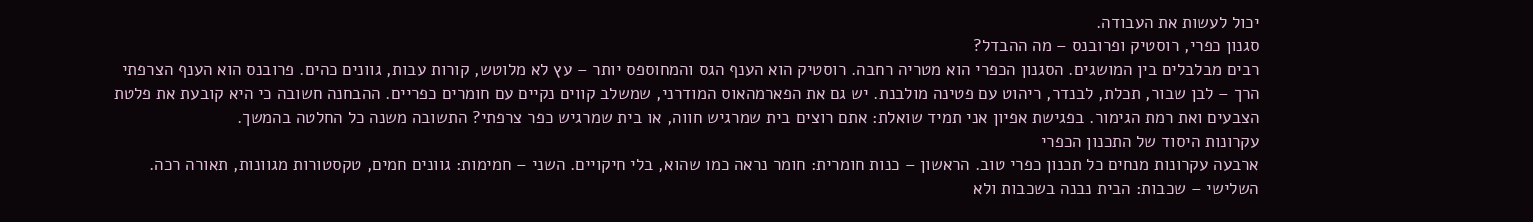יכול לעשות את העבודה.
סגנון כפרי, רוסטיק ופרובנס – מה ההבדל?
רבים מבלבלים בין המושגים. הסגנון הכפרי הוא מטריה רחבה. רוסטיק הוא הענף הגס והמחוספס יותר – עץ לא מלוטש, קורות עבות, גוונים כהים. פרובנס הוא הענף הצרפתי הרך – לבן שבור, תכלת, לבנדר, ריהוט עם פטינה מולבנת. יש גם את הפארמהאוס המודרני, שמשלב קווים נקיים עם חומרים כפריים. ההבחנה חשובה כי היא קובעת את פלטת הצבעים ואת רמת הגימור. בפגישת אפיון אני תמיד שואלת: אתם רוצים בית שמרגיש חווה, או בית שמרגיש כפר צרפתי? התשובה משנה כל החלטה בהמשך.
עקרונות היסוד של התכנון הכפרי
ארבעה עקרונות מנחים כל תכנון כפרי טוב. הראשון – כנות חומרית: חומר נראה כמו שהוא, בלי חיקויים. השני – חמימות: גוונים חמים, טקסטורות מגוונות, תאורה רכה. השלישי – שכבות: הבית נבנה בשכבות ולא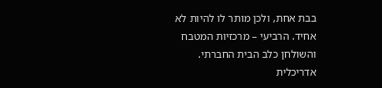בבת אחת, ולכן מותר לו להיות לא אחיד. הרביעי – מרכזיות המטבח והשולחן כלב הבית החברתי. אדריכלית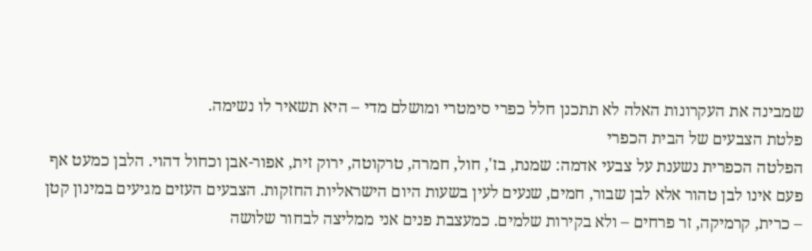שמבינה את העקרונות האלה לא תתכנן חלל כפרי סימטרי ומושלם מדי – היא תשאיר לו נשימה.
פלטת הצבעים של הבית הכפרי
הפלטה הכפרית נשענת על צבעי אדמה: שמנת, בז', חול, חמרה, טרקוטה, ירוק זית, אפור-אבן וכחול דהוי. הלבן כמעט אף פעם אינו לבן טהור אלא לבן שבור, חמים, שנעים לעין בשעות היום הישראליות החזקות. הצבעים העזים מגיעים במינון קטן – כרית, קרמיקה, זר פרחים – ולא בקירות שלמים. כמעצבת פנים אני ממליצה לבחור שלושה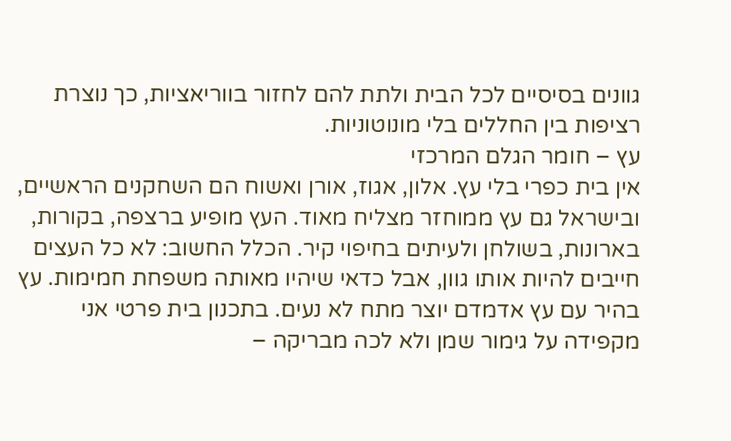גוונים בסיסיים לכל הבית ולתת להם לחזור בווריאציות, כך נוצרת רציפות בין החללים בלי מונוטוניות.
עץ – חומר הגלם המרכזי
אין בית כפרי בלי עץ. אלון, אגוז, אורן ואשוח הם השחקנים הראשיים, ובישראל גם עץ ממוחזר מצליח מאוד. העץ מופיע ברצפה, בקורות, בארונות, בשולחן ולעיתים בחיפוי קיר. הכלל החשוב: לא כל העצים חייבים להיות אותו גוון, אבל כדאי שיהיו מאותה משפחת חמימות. עץ בהיר עם עץ אדמדם יוצר מתח לא נעים. בתכנון בית פרטי אני מקפידה על גימור שמן ולא לכה מבריקה –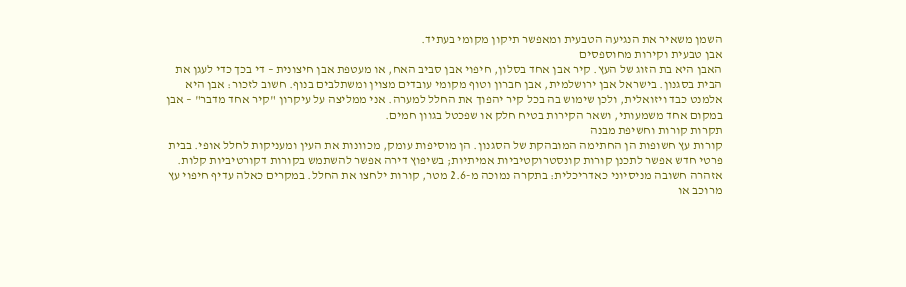השמן משאיר את הנגיעה הטבעית ומאפשר תיקון מקומי בעתיד.
אבן טבעית וקירות מחוספסים
האבן היא בת הזוג של העץ. קיר אבן אחד בסלון, חיפוי אבן סביב האח, או מעטפת אבן חיצונית – די בכך כדי לעגן את הבית בסגנון. בישראל אבן ירושלמית, אבן חברון וטוף מקומי עובדים מצוין ומשתלבים בנוף. חשוב לזכור: אבן היא אלמנט כבד ויזואלית, ולכן שימוש בה בכל קיר יהפוך את החלל למערה. אני ממליצה על עיקרון "קיר אחד מדבר" – אבן במקום אחד משמעותי, ושאר הקירות בטיח חלק או שפכטל בגוון חמים.
תקרות קורות וחשיפת מבנה
קורות עץ חשופות הן החתימה המובהקת של הסגנון. הן מוסיפות עומק, מכוונות את העין ומעניקות לחלל אופי. בבית פרטי חדש אפשר לתכנן קורות קונסטרוקטיביות אמיתיות; בשיפוץ דירה אפשר להשתמש בקורות דקורטיביות קלות. אזהרה חשובה מניסיוני כאדריכלית: בתקרה נמוכה מ-2.6 מטר, קורות ילחצו את החלל. במקרים כאלה עדיף חיפוי עץ מרוכב או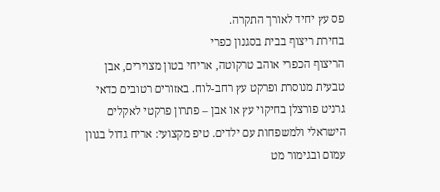פס עץ יחיד לאורך התקרה.
בחירת ריצוף בבית בסגנון כפרי
הריצוף הכפרי אוהב טרקוטה, אריחי בטון מצוירים, אבן טבעית מנוסרת ופרקט עץ רחב-לוח. באזורים רטובים כדאי גרניט פורצלן בחיקוי עץ או אבן – פתרון פרקטי לאקלים הישראלי ולמשפחות עם ילדים. טיפ מקצועי: אריח גדול בגוון עמום ובגימור מט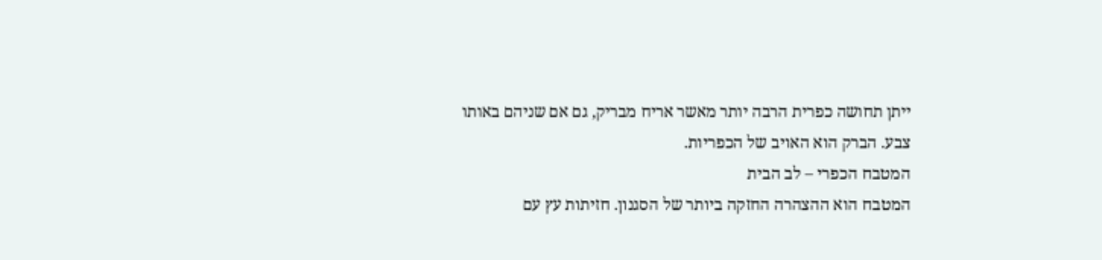ייתן תחושה כפרית הרבה יותר מאשר אריח מבריק, גם אם שניהם באותו צבע. הברק הוא האויב של הכפריות.
המטבח הכפרי – לב הבית
המטבח הוא ההצהרה החזקה ביותר של הסגנון. חזיתות עץ עם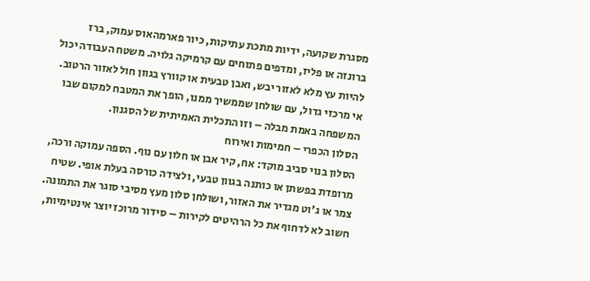מסגרת שקועה, ידיות מתכת עתיקות, כיור פארמהאוס עמוק, ברז ברונזה או פליז, ומדפים פתוחים עם קרמיקה גלויה. משטח העבודה יכול להיות עץ מלא לאזור יבש, ואבן טבעית או קוורץ בגוון חול לאזור הרטוב. אי מרכזי גדול, עם שולחן שממשיך ממנו, הופך את המטבח למקום שבו המשפחה באמת מבלה – וזו התכלית האמיתית של הסגנון.
הסלון הכפרי – חמימות ואירוח
הסלון בנוי סביב מוקד: אח, קיר אבן או חלון עם נוף. הספה עמוקה ורכה, מרופדת בפשתן או כותנה בגוון טבעי, ולצידה כורסה בעלת אופי. שטיח צמר או ג'וט מגדיר את האזור, ושולחן סלון מעץ מסיבי סוגר את התמונה. חשוב לא לדחוף את כל הרהיטים לקירות – סידור מרוכז יוצר אינטימיות,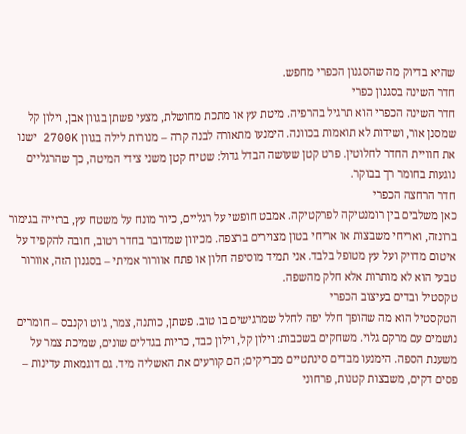שהיא בדיוק מה שהסגנון הכפרי מחפש.
חדר השינה בסגנון כפרי
חדר השינה הכפרי הוא תרגיל בהרפיה. מיטת עץ או מתכת מחושלת, מצעי פשתן בגוון אבן, וילון קל שמסנן אור, ושידות לא תואמות בכוונה. הימנעו מתאורה לבנה קרה – מנורות לילה בגוון 2700K ישנו את חוויית החדר לחלוטין. פרט קטן שעושה הבדל גדול: שטיח קטן משני צידי המיטה, כך שהרגליים נוגעות בחומר רך בבוקר.
חדר הרחצה הכפרי
כאן משלבים בין רומנטיקה לפרקטיקה. אמבט חופשי על רגליים, כיור מונח על משטח עץ, ברזייה בגימור ברונזה, ואריחי משבצות או אריחי בטון מצוירים ברצפה. מכיוון שמדובר בחדר רטוב, חובה להקפיד על איטום מדויק ועל עץ מטופל בלבד. אני תמיד מוסיפה חלון או פתח אוורור אמיתי – בסגנון הזה, אוורור טבעי הוא לא מותרות אלא חלק מהשפה.
טקסטיל ובדים בעיצוב הכפרי
הטקסטיל הוא מה שהופך חלל יפה לחלל שמרגישים בו טוב. פשתן, כותנה, צמר, ג'וט וקנבס – חומרים נושמים עם מרקם גלוי. משחקים בשכבות: וילון קל, וילון כבד, כריות בגדלים שונים, שמיכת צמר על משענת הספה. הימנעו מבדים סינתטיים מבריקים; הם קורעים את האשליה מיד. גם דוגמאות עדינות – פסים דקים, משבצות קטנות, פרחוני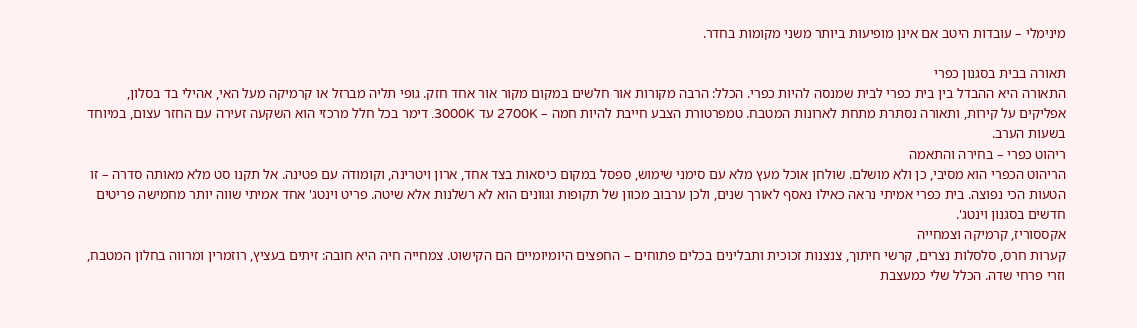מינימלי – עובדות היטב אם אינן מופיעות ביותר משני מקומות בחדר.

תאורה בבית בסגנון כפרי
התאורה היא ההבדל בין בית כפרי לבית שמנסה להיות כפרי. הכלל: הרבה מקורות אור חלשים במקום מקור אור אחד חזק. גופי תליה מברזל או קרמיקה מעל האי, אהילי בד בסלון, אפליקים על קירות, ותאורה נסתרת מתחת לארונות המטבח. טמפרטורת הצבע חייבת להיות חמה – 2700K עד 3000K. דימר בכל חלל מרכזי הוא השקעה זעירה עם החזר עצום, במיוחד בשעות הערב.
ריהוט כפרי – בחירה והתאמה
הריהוט הכפרי הוא מסיבי, כן ולא מושלם. שולחן אוכל מעץ מלא עם סימני שימוש, ספסל במקום כיסאות בצד אחד, ארון ויטרינה, וקומודה עם פטינה. אל תקנו סט מלא מאותה סדרה – זו הטעות הכי נפוצה. בית כפרי אמיתי נראה כאילו נאסף לאורך שנים, ולכן ערבוב מכוון של תקופות וגוונים הוא לא רשלנות אלא שיטה. פריט וינטג' אחד אמיתי שווה יותר מחמישה פריטים חדשים בסגנון וינטג'.
אקססוריז, קרמיקה וצמחייה
קערות חרס, סלסלות נצרים, קרשי חיתוך, צנצנות זכוכית ותבלינים בכלים פתוחים – החפצים היומיומיים הם הקישוט. צמחייה חיה היא חובה: זיתים בעציץ, רוזמרין ומרווה בחלון המטבח, וזרי פרחי שדה. הכלל שלי כמעצבת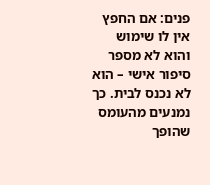פנים: אם החפץ אין לו שימוש והוא לא מספר סיפור אישי – הוא לא נכנס לבית. כך נמנעים מהעומס שהופך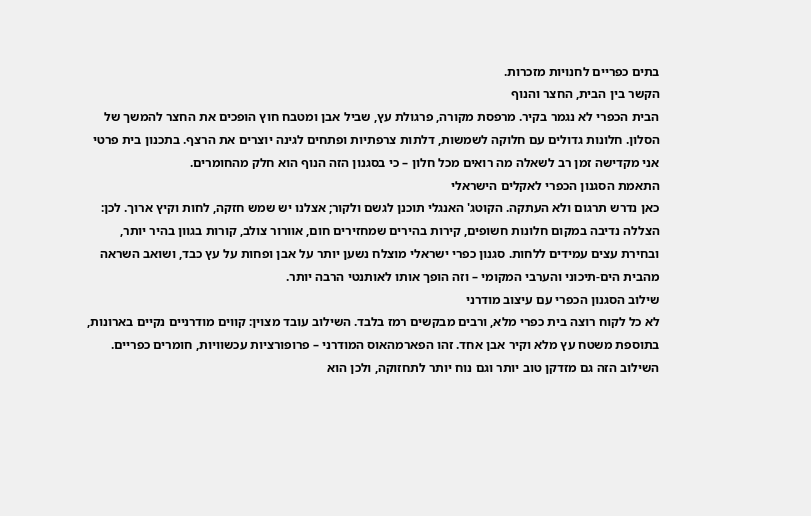בתים כפריים לחנויות מזכרות.
הקשר בין הבית, החצר והנוף
הבית הכפרי לא נגמר בקיר. מרפסת מקורה, פרגולת עץ, שביל אבן ומטבח חוץ הופכים את החצר להמשך של הסלון. חלונות גדולים עם חלוקה לשמשות, דלתות צרפתיות ופתחים לגינה יוצרים את הרצף. בתכנון בית פרטי אני מקדישה זמן רב לשאלה מה רואים מכל חלון – כי בסגנון הזה הנוף הוא חלק מהחומרים.
התאמת הסגנון הכפרי לאקלים הישראלי
כאן נדרש תרגום ולא העתקה. הקוטג' האנגלי תוכנן לגשם ולקור; אצלנו יש שמש חזקה, לחות וקיץ ארוך. לכן: הצללה נדיבה במקום חלונות חשופים, קירות בהירים שמחזירים חום, אוורור צולב, קורות בגוון בהיר יותר, ובחירת עצים עמידים ללחות. סגנון כפרי ישראלי מוצלח נשען יותר על אבן ופחות על עץ כבד, ושואב השראה מהבית הים-תיכוני והערבי המקומי – וזה הופך אותו לאותנטי הרבה יותר.
שילוב הסגנון הכפרי עם עיצוב מודרני
לא כל לקוח רוצה בית כפרי מלא, ורבים מבקשים רמז בלבד. השילוב עובד מצוין: קווים מודרניים נקיים בארונות, בתוספת משטח עץ מלא וקיר אבן אחד. זהו הפארמהאוס המודרני – פרופורציות עכשוויות, חומרים כפריים. השילוב הזה גם מזדקן טוב יותר וגם נוח יותר לתחזוקה, ולכן הוא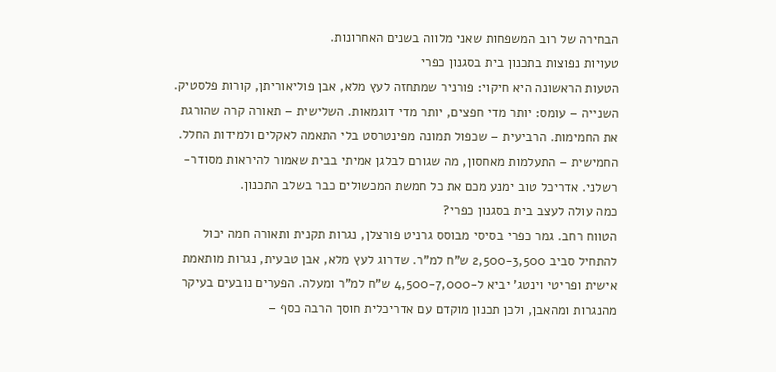הבחירה של רוב המשפחות שאני מלווה בשנים האחרונות.
טעויות נפוצות בתכנון בית בסגנון כפרי
הטעות הראשונה היא חיקוי: פורניר שמתחזה לעץ מלא, אבן פוליאוריתן, קורות פלסטיק. השנייה – עומס: יותר מדי חפצים, יותר מדי דוגמאות. השלישית – תאורה קרה שהורגת את החמימות. הרביעית – שכפול תמונה מפינטרסט בלי התאמה לאקלים ולמידות החלל. החמישית – התעלמות מאחסון, מה שגורם לבלגן אמיתי בבית שאמור להיראות מסודר-רשלני. אדריכל טוב ימנע מכם את כל חמשת המכשולים כבר בשלב התכנון.
כמה עולה לעצב בית בסגנון כפרי?
הטווח רחב. גמר כפרי בסיסי מבוסס גרניט פורצלן, נגרות תקנית ותאורה חמה יכול להתחיל סביב 2,500-3,500 ש"ח למ"ר. שדרוג לעץ מלא, אבן טבעית, נגרות מותאמת אישית ופריטי וינטג' יביא ל-4,500-7,000 ש"ח למ"ר ומעלה. הפערים נובעים בעיקר מהנגרות ומהאבן, ולכן תכנון מוקדם עם אדריכלית חוסך הרבה כסף –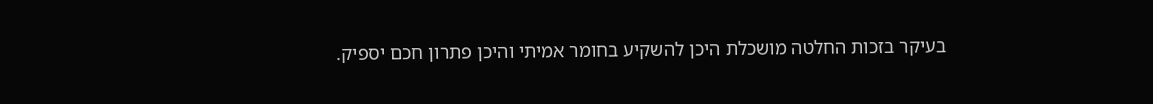בעיקר בזכות החלטה מושכלת היכן להשקיע בחומר אמיתי והיכן פתרון חכם יספיק.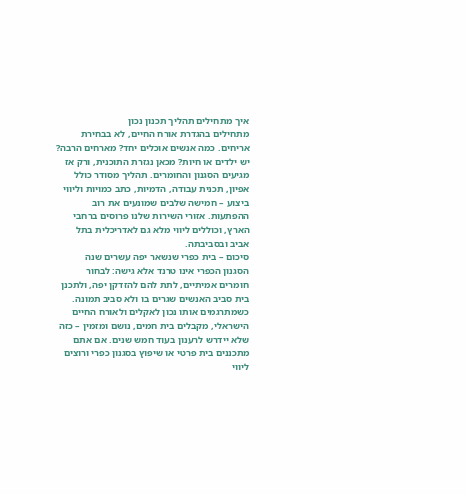איך מתחילים תהליך תכנון נכון
מתחילים בהגדרת אורח החיים, לא בבחירת אריחים. כמה אנשים אוכלים יחד? מארחים הרבה? יש ילדים או חיות? מכאן נגזרת התוכנית, ורק אז מגיעים הסגנון והחומרים. תהליך מסודר כולל אפיון, תכנית עבודה, הדמיות, כתב כמויות וליווי ביצוע – חמישה שלבים שמונעים את רוב ההפתעות. אזורי השירות שלנו פרוסים ברחבי הארץ, וכוללים ליווי מלא גם לאדריכלית בתל אביב ובסביבתה.
סיכום – בית כפרי שנשאר יפה עשרים שנה
הסגנון הכפרי אינו טרנד אלא גישה: לבחור חומרים אמיתיים, לתת להם להזדקן יפה, ולתכנן בית סביב האנשים שגרים בו ולא סביב תמונה. כשמתרגמים אותו נכון לאקלים ולאורח החיים הישראלי, מקבלים בית חמים, נושם ומזמין – כזה שלא יידרש לרענון בעוד חמש שנים. אם אתם מתכננים בית פרטי או שיפוץ בסגנון כפרי ורוצים ליווי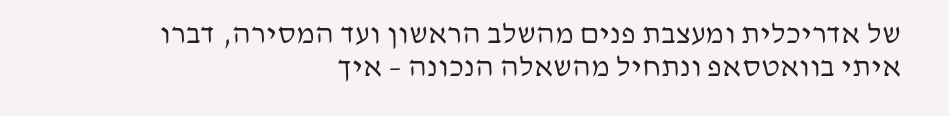של אדריכלית ומעצבת פנים מהשלב הראשון ועד המסירה, דברו איתי בוואטסאפ ונתחיל מהשאלה הנכונה – איך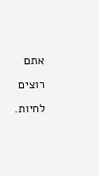אתם רוצים לחיות.